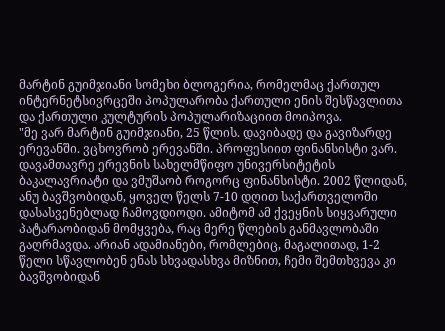მარტინ გუიმჯიანი სომეხი ბლოგერია, რომელმაც ქართულ ინტერნეტსივრცეში პოპულარობა ქართული ენის შესწავლითა და ქართული კულტურის პოპულარიზაციით მოიპოვა.
"მე ვარ მარტინ გუიმჯიანი, 25 წლის. დავიბადე და გავიზარდე ერევანში. ვცხოვრობ ერევანში. პროფესიით ფინანსისტი ვარ. დავამთავრე ერევნის სახელმწიფო უნივერსიტეტის ბაკალავრიატი და ვმუშაობ როგორც ფინანსისტი. 2002 წლიდან, ანუ ბავშვობიდან, ყოველ წელს 7-10 დღით საქართველოში დასასვენებლად ჩამოვდიოდი. ამიტომ ამ ქვეყნის სიყვარული პატარაობიდან მომყვება, რაც მერე წლების განმავლობაში გაღრმავდა. არიან ადამიანები, რომლებიც, მაგალითად, 1-2 წელი სწავლობენ ენას სხვადასხვა მიზნით, ჩემი შემთხვევა კი ბავშვობიდან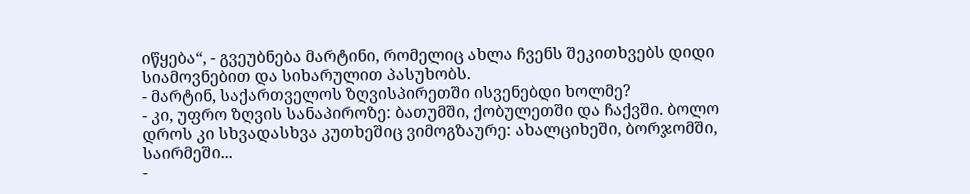იწყება“, - გვეუბნება მარტინი, რომელიც ახლა ჩვენს შეკითხვებს დიდი სიამოვნებით და სიხარულით პასუხობს.
- მარტინ, საქართველოს ზღვისპირეთში ისვენებდი ხოლმე?
- კი, უფრო ზღვის სანაპიროზე: ბათუმში, ქობულეთში და ჩაქვში. ბოლო დროს კი სხვადასხვა კუთხეშიც ვიმოგზაურე: ახალციხეში, ბორჯომში, საირმეში...
-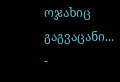ოჯახიც გაგვაცანი...
-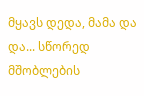მყავს დედა, მამა და და... სწორედ მშობლების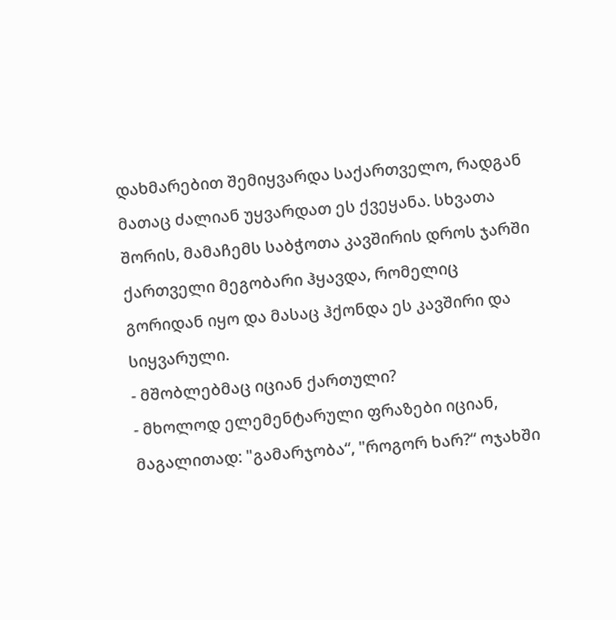დახმარებით შემიყვარდა საქართველო, რადგან მათაც ძალიან უყვარდათ ეს ქვეყანა. სხვათა შორის, მამაჩემს საბჭოთა კავშირის დროს ჯარში ქართველი მეგობარი ჰყავდა, რომელიც გორიდან იყო და მასაც ჰქონდა ეს კავშირი და სიყვარული.
- მშობლებმაც იციან ქართული?
- მხოლოდ ელემენტარული ფრაზები იციან, მაგალითად: "გამარჯობა“, "როგორ ხარ?“ ოჯახში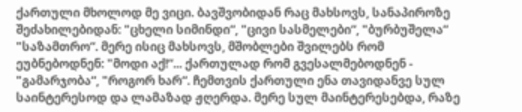ქართული მხოლოდ მე ვიცი. ბავშვობიდან რაც მახსოვს, სანაპიროზე შეძახილებიდან: "ცხელი სიმინდი“, "ცივი სასმელები“, "ბურბუშელა“ "საზამთრო“. მერე ისიც მახსოვს, მშობლები შვილებს რომ ეუბნებოდნენ: "მოდი აქ!“... ქართულად რომ გვესალმებოდნენ - "გამარჯობა“, "როგორ ხარ“. ჩემთვის ქართული ენა თავიდანვე სულ საინტერესოდ და ლამაზად ჟღერდა. მერე სულ მაინტერესებდა, რაზე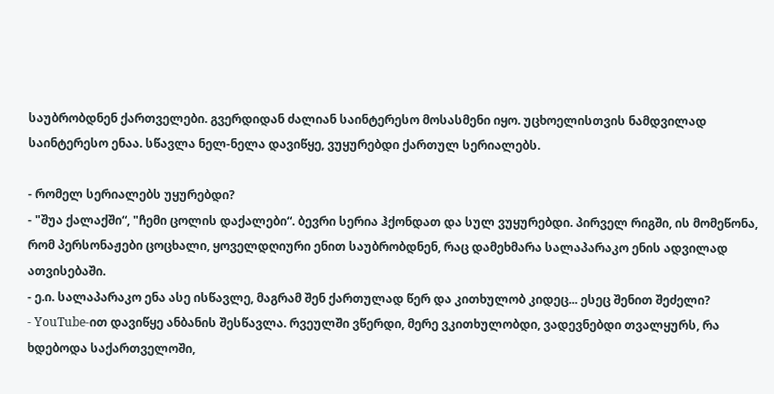საუბრობდნენ ქართველები. გვერდიდან ძალიან საინტერესო მოსასმენი იყო. უცხოელისთვის ნამდვილად საინტერესო ენაა. სწავლა ნელ-ნელა დავიწყე, ვუყურებდი ქართულ სერიალებს.

- რომელ სერიალებს უყურებდი?
- "შუა ქალაქში“, "ჩემი ცოლის დაქალები“. ბევრი სერია ჰქონდათ და სულ ვუყურებდი. პირველ რიგში, ის მომეწონა, რომ პერსონაჟები ცოცხალი, ყოველდღიური ენით საუბრობდნენ, რაც დამეხმარა სალაპარაკო ენის ადვილად ათვისებაში.
- ე.ი. სალაპარაკო ენა ასე ისწავლე, მაგრამ შენ ქართულად წერ და კითხულობ კიდეც... ესეც შენით შეძელი?
- YouTube-ით დავიწყე ანბანის შესწავლა. რვეულში ვწერდი, მერე ვკითხულობდი, ვადევნებდი თვალყურს, რა ხდებოდა საქართველოში,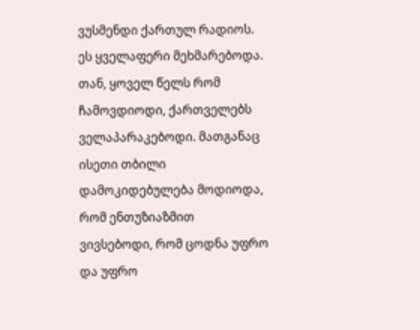ვუსმენდი ქართულ რადიოს. ეს ყველაფერი მეხმარებოდა. თან, ყოველ წელს რომ ჩამოვდიოდი, ქართველებს ველაპარაკებოდი. მათგანაც ისეთი თბილი დამოკიდებულება მოდიოდა, რომ ენთუზიაზმით ვივსებოდი, რომ ცოდნა უფრო და უფრო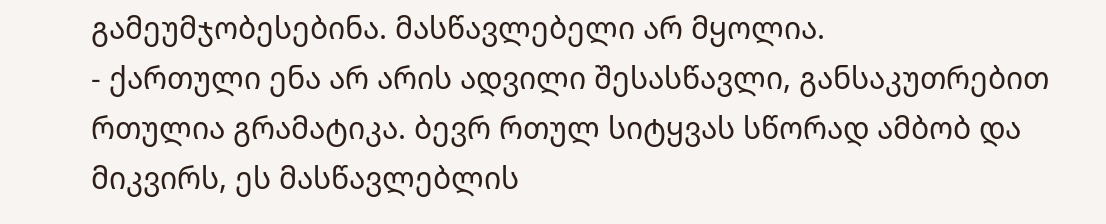გამეუმჯობესებინა. მასწავლებელი არ მყოლია.
- ქართული ენა არ არის ადვილი შესასწავლი, განსაკუთრებით რთულია გრამატიკა. ბევრ რთულ სიტყვას სწორად ამბობ და მიკვირს, ეს მასწავლებლის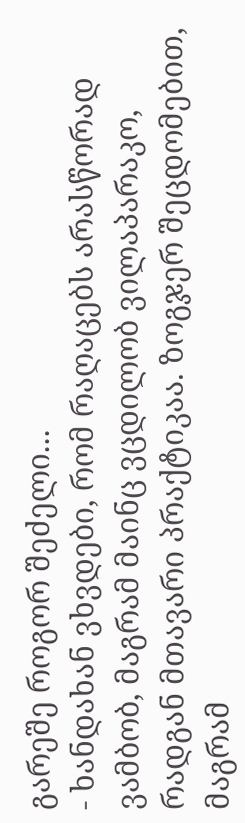გარეშე როგორ შეძელი...
- ხანდახან ვხვდები, რომ რაღაცებს არასწორად ვამბობ, მაგრამ მაინც ვცდილობ ვილაპარაკო, რადგან მთავარი პრაქტიკაა. ზოგჯერ შეცდომებით, მაგრამ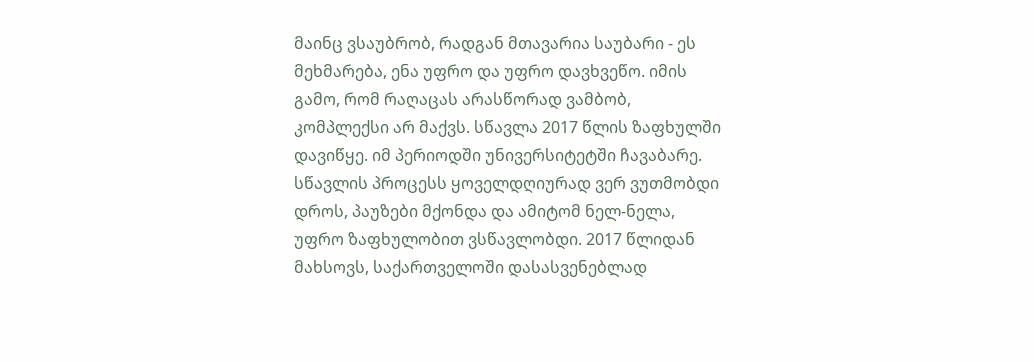მაინც ვსაუბრობ, რადგან მთავარია საუბარი - ეს მეხმარება, ენა უფრო და უფრო დავხვეწო. იმის გამო, რომ რაღაცას არასწორად ვამბობ, კომპლექსი არ მაქვს. სწავლა 2017 წლის ზაფხულში დავიწყე. იმ პერიოდში უნივერსიტეტში ჩავაბარე. სწავლის პროცესს ყოველდღიურად ვერ ვუთმობდი დროს, პაუზები მქონდა და ამიტომ ნელ-ნელა, უფრო ზაფხულობით ვსწავლობდი. 2017 წლიდან მახსოვს, საქართველოში დასასვენებლად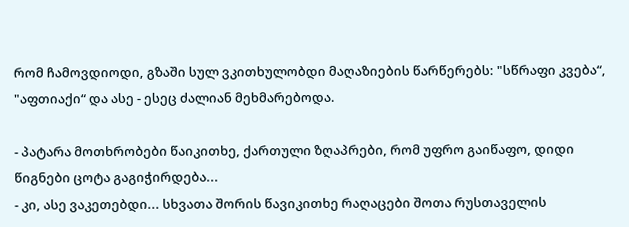რომ ჩამოვდიოდი, გზაში სულ ვკითხულობდი მაღაზიების წარწერებს: "სწრაფი კვება“, "აფთიაქი“ და ასე - ესეც ძალიან მეხმარებოდა.

- პატარა მოთხრობები წაიკითხე, ქართული ზღაპრები, რომ უფრო გაიწაფო, დიდი წიგნები ცოტა გაგიჭირდება...
- კი, ასე ვაკეთებდი... სხვათა შორის წავიკითხე რაღაცები შოთა რუსთაველის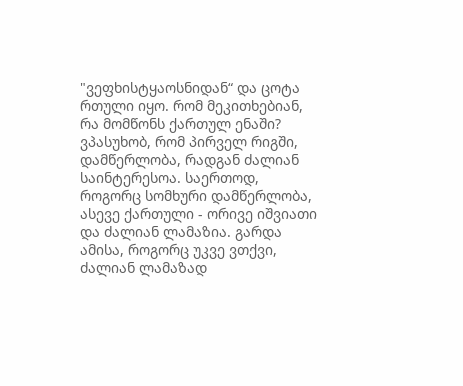"ვეფხისტყაოსნიდან“ და ცოტა რთული იყო. რომ მეკითხებიან, რა მომწონს ქართულ ენაში? ვპასუხობ, რომ პირველ რიგში, დამწერლობა, რადგან ძალიან საინტერესოა. საერთოდ, როგორც სომხური დამწერლობა, ასევე ქართული - ორივე იშვიათი და ძალიან ლამაზია. გარდა ამისა, როგორც უკვე ვთქვი, ძალიან ლამაზად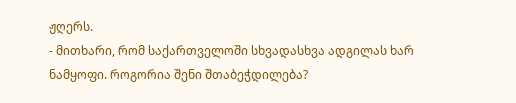ჟღერს.
- მითხარი, რომ საქართველოში სხვადასხვა ადგილას ხარ ნამყოფი. როგორია შენი შთაბეჭდილება?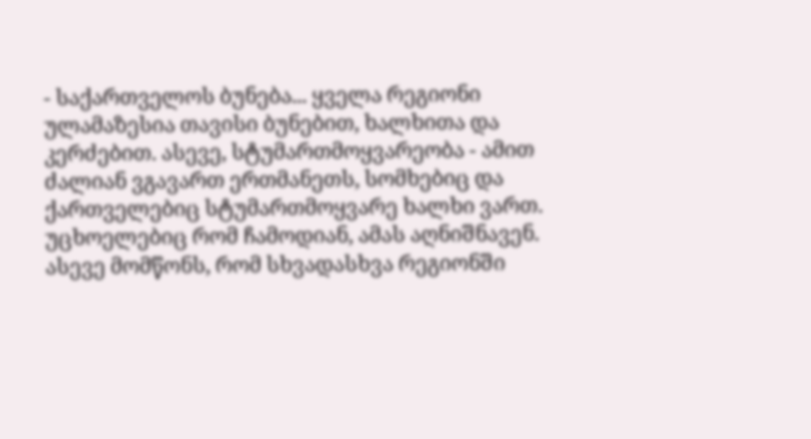- საქართველოს ბუნება... ყველა რეგიონი ულამაზესია თავისი ბუნებით, ხალხითა და კერძებით. ასევე, სტუმართმოყვარეობა - ამით ძალიან ვგავართ ერთმანეთს, სომხებიც და ქართველებიც სტუმართმოყვარე ხალხი ვართ. უცხოელებიც რომ ჩამოდიან, ამას აღნიშნავენ.
ასევე მომწონს, რომ სხვადასხვა რეგიონში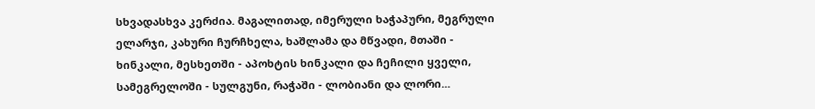სხვადასხვა კერძია. მაგალითად, იმერული ხაჭაპური, მეგრული ელარჯი, კახური ჩურჩხელა, ხაშლამა და მწვადი, მთაში - ხინკალი, მესხეთში - აპოხტის ხინკალი და ჩეჩილი ყველი, სამეგრელოში - სულგუნი, რაჭაში - ლობიანი და ლორი...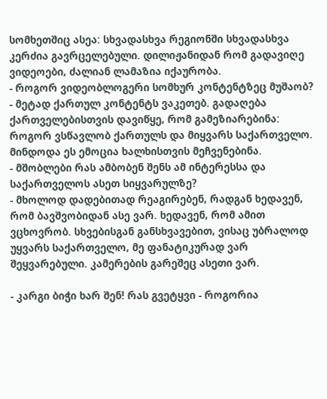სომხეთშიც ასეა: სხვადასხვა რეგიონში სხვადასხვა კერძია გავრცელებული. დილიჟანიდან რომ გადავიღე ვიდეოები, ძალიან ლამაზია იქაურობა.
- როგორ ვიდეობლოგერი სომხურ კონტენტზეც მუშაობ?
- მეტად ქართულ კონტენტს ვაკეთებ. გადაღება ქართველებისთვის დავიწყე, რომ გამეზიარებინა: როგორ ვსწავლობ ქართულს და მიყვარს საქართველო. მინდოდა ეს ემოცია ხალხისთვის მეჩვენებინა.
- მშობლები რას ამბობენ შენს ამ ინტერესსა და საქართველოს ასეთ სიყვარულზე?
- მხოლოდ დადებითად რეაგირებენ, რადგან ხედავენ, რომ ბავშვობიდან ასე ვარ. ხედავენ, რომ ამით ვცხოვრობ. სხვებისგან განსხვავებით, ვისაც უბრალოდ უყვარს საქართველო, მე ფანატიკურად ვარ შეყვარებული. კამერების გარეშეც ასეთი ვარ.

- კარგი ბიჭი ხარ შენ! რას გვეტყვი - როგორია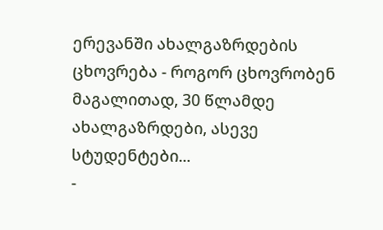ერევანში ახალგაზრდების ცხოვრება - როგორ ცხოვრობენ მაგალითად, 30 წლამდე ახალგაზრდები, ასევე სტუდენტები...
-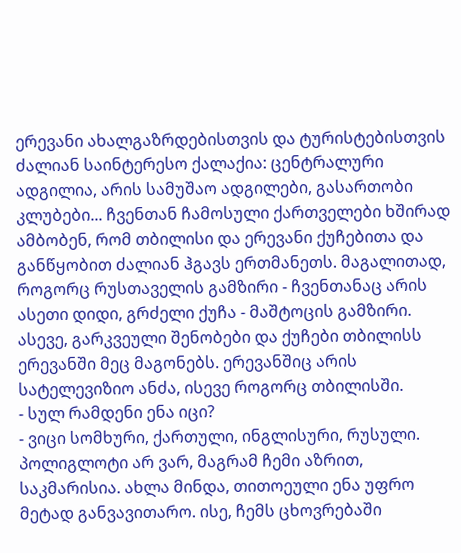ერევანი ახალგაზრდებისთვის და ტურისტებისთვის ძალიან საინტერესო ქალაქია: ცენტრალური ადგილია, არის სამუშაო ადგილები, გასართობი კლუბები... ჩვენთან ჩამოსული ქართველები ხშირად ამბობენ, რომ თბილისი და ერევანი ქუჩებითა და განწყობით ძალიან ჰგავს ერთმანეთს. მაგალითად, როგორც რუსთაველის გამზირი - ჩვენთანაც არის ასეთი დიდი, გრძელი ქუჩა - მაშტოცის გამზირი. ასევე, გარკვეული შენობები და ქუჩები თბილისს ერევანში მეც მაგონებს. ერევანშიც არის სატელევიზიო ანძა, ისევე როგორც თბილისში.
- სულ რამდენი ენა იცი?
- ვიცი სომხური, ქართული, ინგლისური, რუსული. პოლიგლოტი არ ვარ, მაგრამ ჩემი აზრით, საკმარისია. ახლა მინდა, თითოეული ენა უფრო მეტად განვავითარო. ისე, ჩემს ცხოვრებაში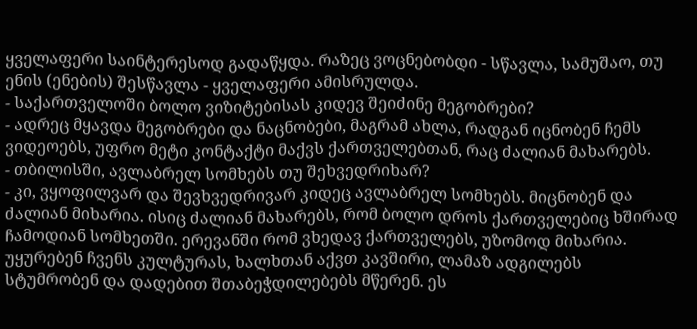ყველაფერი საინტერესოდ გადაწყდა. რაზეც ვოცნებობდი - სწავლა, სამუშაო, თუ ენის (ენების) შესწავლა - ყველაფერი ამისრულდა.
- საქართველოში ბოლო ვიზიტებისას კიდევ შეიძინე მეგობრები?
- ადრეც მყავდა მეგობრები და ნაცნობები, მაგრამ ახლა, რადგან იცნობენ ჩემს ვიდეოებს, უფრო მეტი კონტაქტი მაქვს ქართველებთან, რაც ძალიან მახარებს.
- თბილისში, ავლაბრელ სომხებს თუ შეხვედრიხარ?
- კი, ვყოფილვარ და შევხვედრივარ კიდეც ავლაბრელ სომხებს. მიცნობენ და ძალიან მიხარია. ისიც ძალიან მახარებს, რომ ბოლო დროს ქართველებიც ხშირად ჩამოდიან სომხეთში. ერევანში რომ ვხედავ ქართველებს, უზომოდ მიხარია. უყურებენ ჩვენს კულტურას, ხალხთან აქვთ კავშირი, ლამაზ ადგილებს სტუმრობენ და დადებით შთაბეჭდილებებს მწერენ. ეს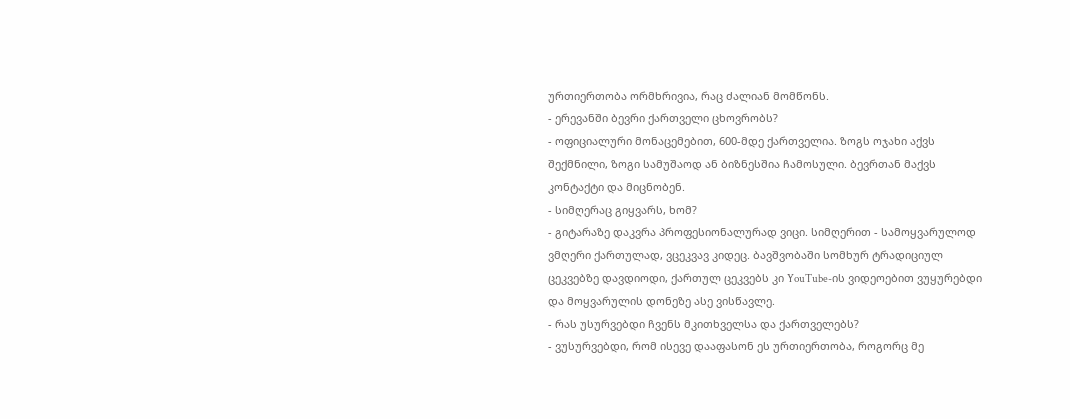ურთიერთობა ორმხრივია, რაც ძალიან მომწონს.
- ერევანში ბევრი ქართველი ცხოვრობს?
- ოფიციალური მონაცემებით, 600-მდე ქართველია. ზოგს ოჯახი აქვს შექმნილი, ზოგი სამუშაოდ ან ბიზნესშია ჩამოსული. ბევრთან მაქვს კონტაქტი და მიცნობენ.
- სიმღერაც გიყვარს, ხომ?
- გიტარაზე დაკვრა პროფესიონალურად ვიცი. სიმღერით - სამოყვარულოდ ვმღერი ქართულად, ვცეკვავ კიდეც. ბავშვობაში სომხურ ტრადიციულ ცეკვებზე დავდიოდი, ქართულ ცეკვებს კი YouTube-ის ვიდეოებით ვუყურებდი და მოყვარულის დონეზე ასე ვისწავლე.
- რას უსურვებდი ჩვენს მკითხველსა და ქართველებს?
- ვუსურვებდი, რომ ისევე დააფასონ ეს ურთიერთობა, როგორც მე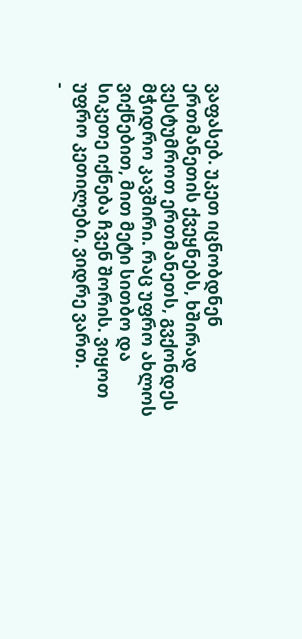ვაფასებ. უკეთ იცნობდნენ ერთმანეთის ქვეყნებს, ხშირად ვესტუმროთ ერთმანეთს, გვქონდეს მჭიდრო კავშირი. რაც უფრო ახლოს ვიქნებით, მით მეტი სითბო და სიკეთე იქნება ჩვენ შორის. ვიყოთ უფრო კეთილები, ვიდრე ვართ.
-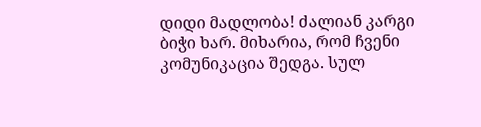დიდი მადლობა! ძალიან კარგი ბიჭი ხარ. მიხარია, რომ ჩვენი კომუნიკაცია შედგა. სულ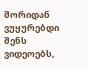შორიდან ვუყურებდი შენს ვიდეოებს,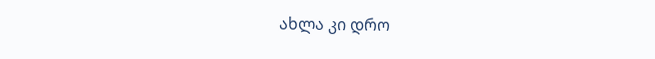ახლა კი დრო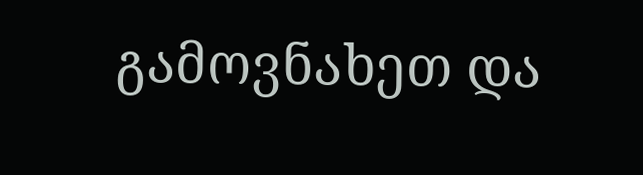გამოვნახეთ და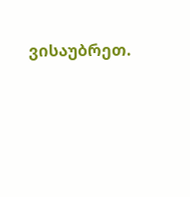ვისაუბრეთ.